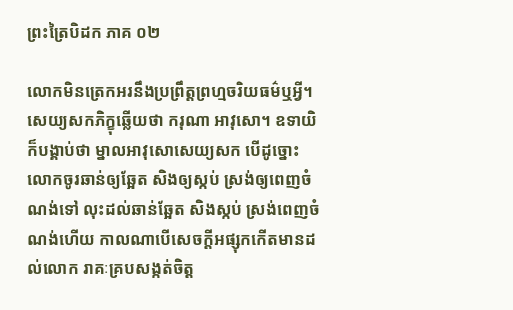ព្រះត្រៃបិដក ភាគ ០២

លោកមិនត្រេកអរនឹងប្រព្រឹត្តព្រហ្មចរិយធម៌ឬអ្វី។ សេយ្យសកភិក្ខុឆ្លើយថា ករុណា អាវុសោ។ ឧទាយិក៏បង្គាប់ថា ម្នាលអាវុសោសេយ្យសក បើដូច្នោះ លោកចូរឆាន់ឲ្យឆ្អែត សិងឲ្យស្កប់ ស្រង់ឲ្យពេញចំណង់ទៅ លុះដល់ឆាន់ឆ្អែត សិងស្កប់ ស្រង់ពេញចំណង់ហើយ កាលណាបើសេចក្តីអផ្សុកកើតមានដល់លោក រាគៈគ្របសង្កត់ចិត្ត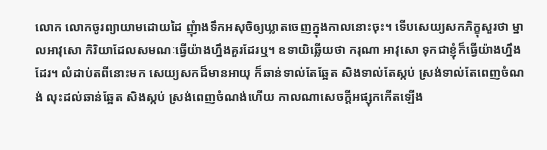លោក លោកចូរព្យាយាមដោយដៃ ញុំាងទឹកអសុចិឲ្យឃ្លាតចេញក្នុងកាលនោះចុះ។ ទើបសេយ្យសកភិក្ខុសួរថា ម្នាលអាវុសោ កិរិយាដែលសមណៈធ្វើយ៉ាងហ្នឹងគួរដែរឬ។ ឧទាយិឆ្លើយថា ករុណា អាវុសោ ទុកជាខ្ញុំក៏ធ្វើយ៉ាងហ្នឹងដែរ។ លំដាប់តពីនោះមក សេយ្យសកដ៏មានអាយុ ក៏ឆាន់ទាល់តែឆ្អែត សិងទាល់តែស្កប់ ស្រង់ទាល់តែពេញចំណង់ លុះដល់ឆាន់ឆ្អែត សិងស្កប់ ស្រង់ពេញចំណង់ហើយ កាលណាសេចក្តីអផ្សុកកើតឡើង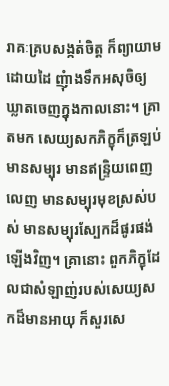រាគៈគ្របសង្កត់ចិត្ត ក៏ព្យាយាមដោយដៃ ញុំាងទឹកអសុចិឲ្យឃ្លាតចេញក្នុងកាលនោះ។ គ្រាតមក សេយ្យសកភិក្ខុក៏ត្រឡប់មានសម្បុរ មានឥន្ទ្រិយពេញលេញ មានសម្បុរមុខស្រស់បស់ មានសម្បុរស្បែកដ៏ផូរផង់ឡើងវិញ។ គ្រានោះ ពួកភិក្ខុដែលជាសំឡាញ់របស់សេយ្យសកដ៏មានអាយុ ក៏សួរសេ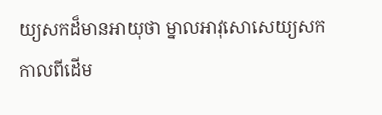យ្យសកដ៏មានអាយុថា ម្នាលអាវុសោសេយ្យសក កាលពីដើម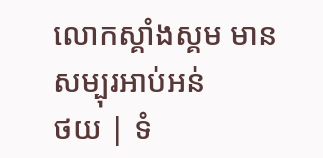លោកស្គាំងស្គម មានសម្បុរអាប់អន់
ថយ | ទំ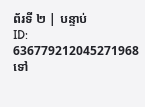ព័រទី ២ | បន្ទាប់
ID: 636779212045271968
ទៅ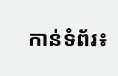កាន់ទំព័រ៖